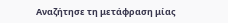Αναζήτησε τη μετάφραση μίας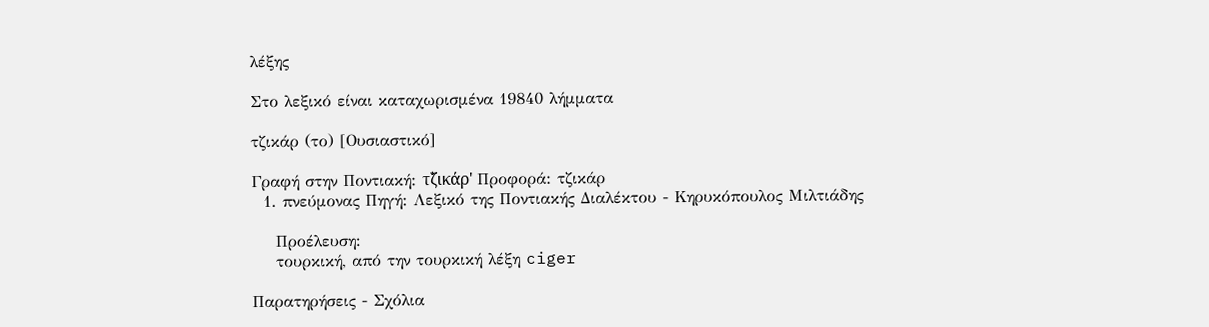λέξης

Στο λεξικό είναι καταχωρισμένα 19840 λήμματα

τζικάρ (το) [Ουσιαστικό]

Γραφή στην Ποντιακή: τζ̌ικάρ' Προφορά: τζικάρ
  1. πνεύμονας Πηγή: Λεξικό της Ποντιακής Διαλέκτου - Κηρυκόπουλος Μιλτιάδης

    Προέλευση:
    τουρκική, από την τουρκική λέξη ciger

Παρατηρήσεις - Σχόλια